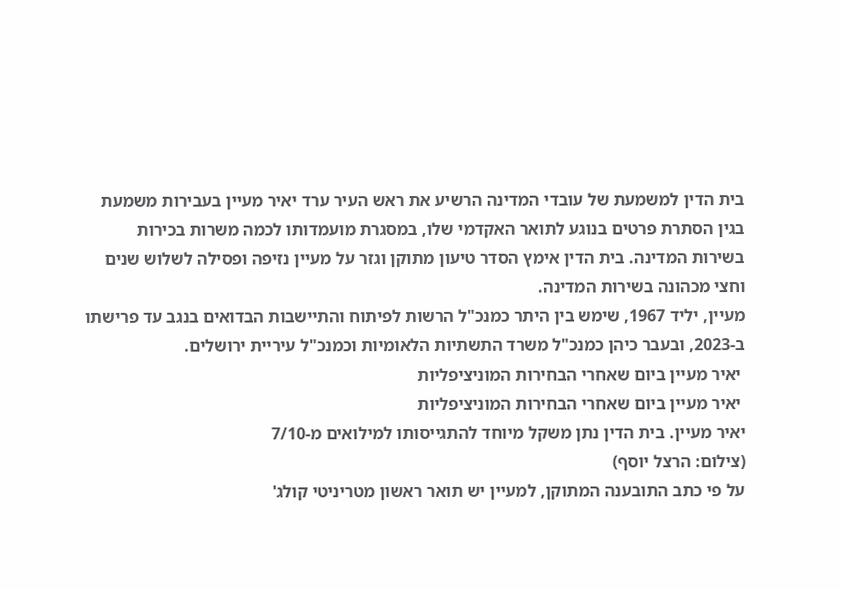בית הדין למשמעת של עובדי המדינה הרשיע את ראש העיר ערד יאיר מעיין בעבירות משמעת בגין הסתרת פרטים בנוגע לתואר האקדמי שלו, במסגרת מועמדותו לכמה משרות בכירות בשירות המדינה. בית הדין אימץ הסדר טיעון מתוקן וגזר על מעיין נזיפה ופסילה לשלוש שנים וחצי מכהונה בשירות המדינה.
מעיין, יליד 1967, שימש בין היתר כמנכ"ל הרשות לפיתוח והתיישבות הבדואים בנגב עד פרישתו ב-2023, ובעבר כיהן כמנכ"ל משרד התשתיות הלאומיות וכמנכ"ל עיריית ירושלים.
 יאיר מעיין ביום שאחרי הבחירות המוניציפליות
 יאיר מעיין ביום שאחרי הבחירות המוניציפליות
יאיר מעיין. בית הדין נתן משקל מיוחד להתגייסותו למילואים מ-7/10
(צילום: הרצל יוסף)
על פי כתב התובענה המתוקן, למעיין יש תואר ראשון מטריניטי קולג'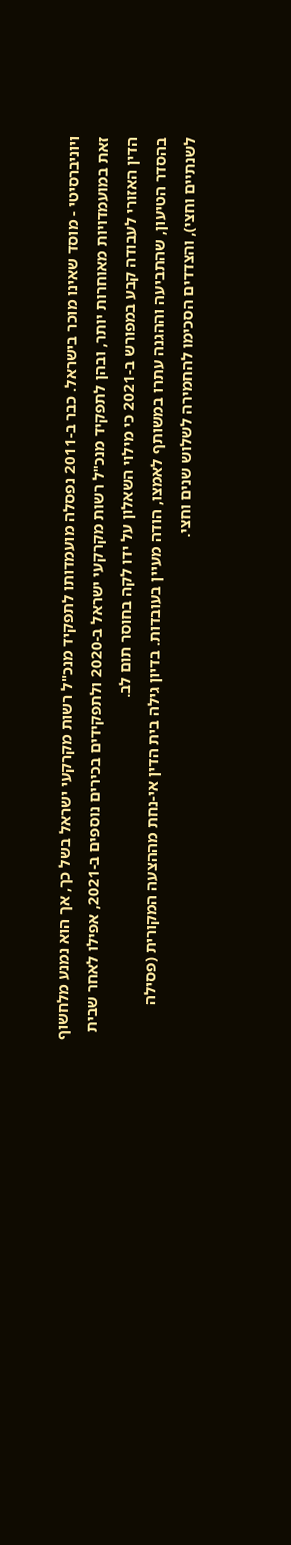ויוניברסיטי - מוסד שאינו מוכר בישראל. כבר ב-2011 נפסלה מועמדותו לתפקיד מנכ"ל רשות מקרקעי ישראל בשל כך, אך הוא נמנע מלחשוף זאת במועמדויות מאוחרות יותר, ובהן לתפקיד מנכ"ל רשות מקרקעי ישראל ב-2020 ולתפקידים בכירים נוספים ב-2021, אפילו לאחר שבית הדין האזורי לעבודה קבע במפורש ב-2021 כי מילוי השאלון על ידו לקה בחוסר תום לב.
בהסדר הטיעון, שהתביעה וההגנה עתרו במשותף לאמצו, הודה מעיין בעובדות. בדיון גילה בית הדין אי-נחת מההצעה המקורית (פסילה לשנתיים וחצי), והצדדים הסכימו להחמירה לשלוש שנים וחצי.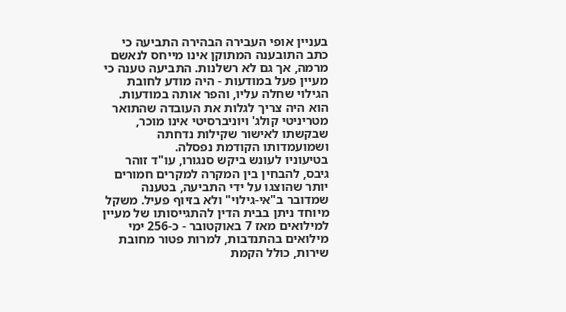בעניין אופי העבירה הבהירה התביעה כי כתב התובענה המתוקן אינו מייחס לנאשם מרמה, אך גם לא רשלנות. התביעה טענה כי מעיין פעל במודעות - היה מודע לחובת הגילוי שחלה עליו, והפר אותה במודעות. הוא היה צריך לגלות את העובדה שהתואר מטריניטי קולג' ויוניברסיטי אינו מוכר, שבקשתו לאישור שקילות נדחתה ושמועמדותו הקודמת נפסלה.
בטיעוניו לעונש ביקש סנגורו, עו"ד זוהר גיבס, להבחין בין המקרה למקרים חמורים יותר שהוצגו על ידי התביעה, בטענה שמדובר ב"אי-גילוי" ולא בזיוף פעיל. משקל מיוחד ניתן בבית הדין להתגייסותו של מעיין למילואים מאז 7 באוקטובר - כ-256 ימי מילואים בהתנדבות, למרות פטור מחובת שירות, כולל הקמת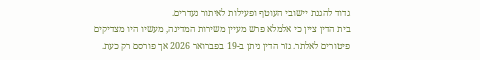גדוד להגנת יישובי העוטף ופעילות לאיתור נעדרים.
בית הדין ציין כי אלמלא פרש מעיין משירות המדינה, מעשיו היו מצדיקים פיטורים לאלתר. גזר הדין ניתן ב-19 בפברואר 2026 אך פורסם רק כעת.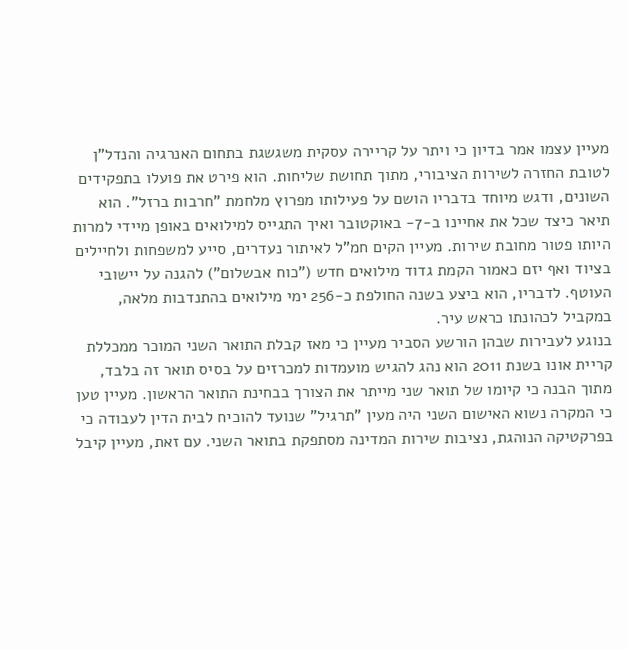מעיין עצמו אמר בדיון כי ויתר על קריירה עסקית משגשגת בתחום האנרגיה והנדל"ן לטובת החזרה לשירות הציבורי, מתוך תחושת שליחות. הוא פירט את פועלו בתפקידים השונים, ודגש מיוחד בדבריו הושם על פעילותו מפרוץ מלחמת "חרבות ברזל". הוא תיאר כיצד שכל את אחיינו ב-7- באוקטובר ואיך התגייס למילואים באופן מיידי למרות היותו פטור מחובת שירות. מעיין הקים חמ"ל לאיתור נעדרים, סייע למשפחות ולחיילים בציוד ואף יזם כאמור הקמת גדוד מילואים חדש ("כוח אבשלום") להגנה על יישובי העוטף. לדבריו, הוא ביצע בשנה החולפת כ-256 ימי מילואים בהתנדבות מלאה, במקביל לכהונתו כראש עיר.
בנוגע לעבירות שבהן הורשע הסביר מעיין כי מאז קבלת התואר השני המוכר ממכללת קריית אונו בשנת 2011 הוא נהג להגיש מועמדות למכרזים על בסיס תואר זה בלבד, מתוך הבנה כי קיומו של תואר שני מייתר את הצורך בבחינת התואר הראשון. מעיין טען כי המקרה נשוא האישום השני היה מעין "תרגיל" שנועד להוכיח לבית הדין לעבודה כי בפרקטיקה הנוהגת, נציבות שירות המדינה מסתפקת בתואר השני. עם זאת, מעיין קיבל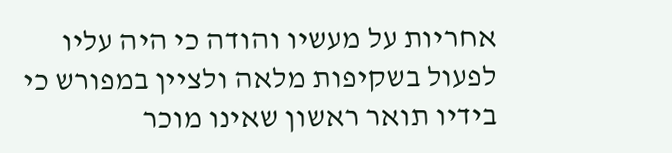אחריות על מעשיו והודה כי היה עליו לפעול בשקיפות מלאה ולציין במפורש כי בידיו תואר ראשון שאינו מוכר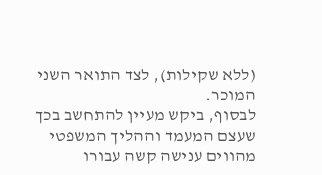(ללא שקילות), לצד התואר השני המוכר.
לבסוף, ביקש מעיין להתחשב בכך שעצם המעמד וההליך המשפטי מהווים ענישה קשה עבורו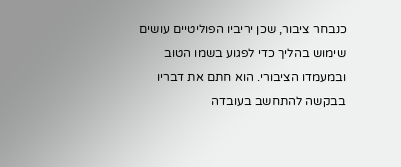כנבחר ציבור, שכן יריביו הפוליטיים עושים שימוש בהליך כדי לפגוע בשמו הטוב ובמעמדו הציבורי. הוא חתם את דבריו בבקשה להתחשב בעובדה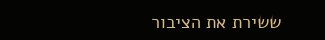ששירת את הציבור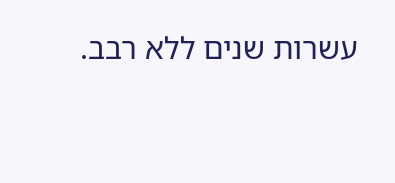עשרות שנים ללא רבב.